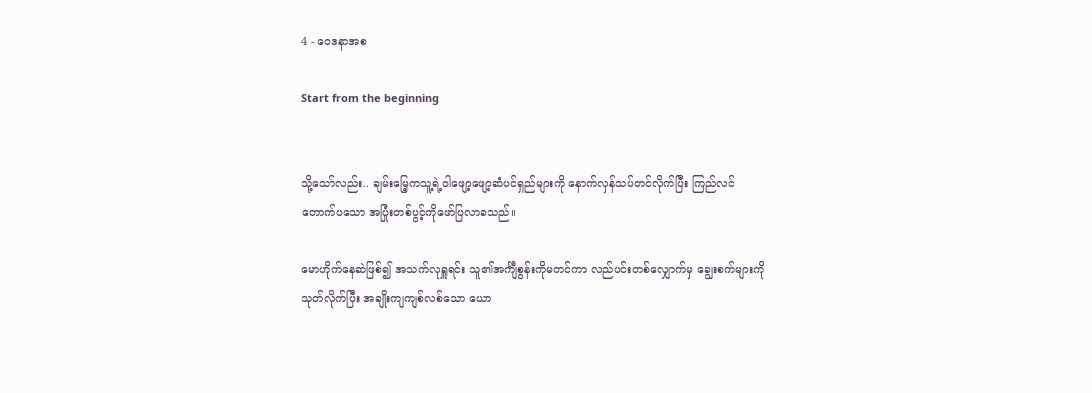4 - ဝေဒနာအစ

Start from the beginning


သို့သော်လည်း.. ချမ်းမြေ့ကသူ့ရဲ့ဝါဖျော့ဖျော့ဆံပင်ရှည်များကို နောက်လှန်သပ်တင်လိုက်ပြီး ကြည်လင်တောက်ပသော အပြုံးတစ်ပွင့်ကိုဖော်ပြလာခသည်။

မောဟိုက်နေဆဲဖြစ်၍ အသက်လုရှူရင်း သူ၏အင်္ကျီစွန်းကိုမတင်ကာ လည်ပင်းတစ်လျှောက်မှ ချွေးစက်များကိုသုတ်လိုက်ပြီး အချိုးကျကျစ်လစ်သော ယော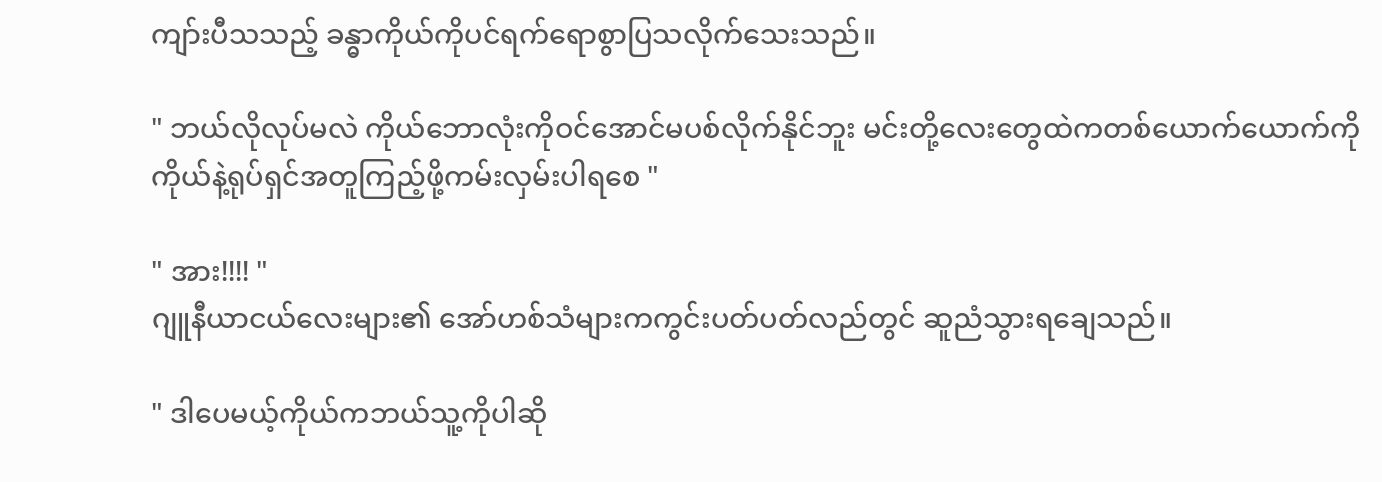ကျာ်းပီသသည့် ခန္ဓာကိုယ်ကိုပင်ရက်ရောစွာပြသလိုက်သေးသည်။

" ဘယ်လိုလုပ်မလဲ ကိုယ်ဘောလုံးကိုဝင်အောင်မပစ်လိုက်နိုင်ဘူး မင်းတို့လေးတွေထဲကတစ်ယောက်ယောက်ကို ကိုယ်နဲ့ရုပ်ရှင်အတူကြည့်ဖို့ကမ်းလှမ်းပါရစေ "

" အား!!!! "
ဂျူနီယာငယ်လေးများ၏ အော်ဟစ်သံများကကွင်းပတ်ပတ်လည်တွင် ဆူညံသွားရချေသည်။

" ဒါပေမယ့်ကိုယ်ကဘယ်သူ့ကိုပါဆို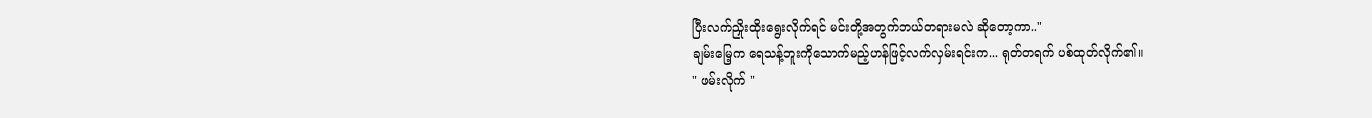ပြီးလက်ညှိုးထိုးရွေးလိုက်ရင် မင်းတို့အတွက်ဘယ်တရားမလဲ ဆိုတော့ကာ.."
ချမ်းမြေ့က ရေသန့်ဘူးကိုသောက်မည့်ဟန်ဖြင့်လက်လှမ်းရင်းက... ရုတ်တရက် ပစ်ထုတ်လိုက်၏။
" ဖမ်းလိုက် "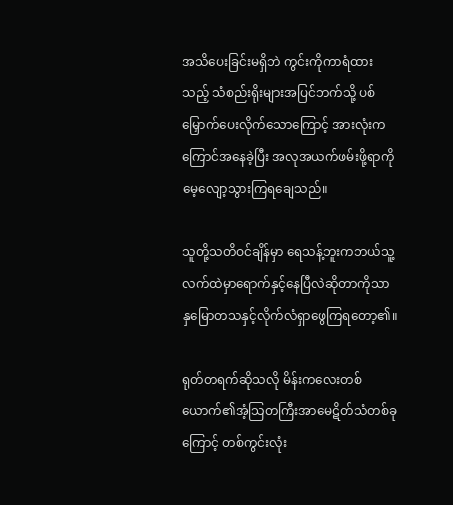အသိပေးခြင်းမရှိဘဲ ကွင်းကိုကာရံထားသည့် သံစည်းရိုးများအပြင်ဘက်သို့ ပစ်မြှောက်ပေးလိုက်သောကြောင့် အားလုံးကကြောင်အနေခဲ့ပြီး အလုအယက်ဖမ်းဖို့ရာကိုမေ့လျော့သွားကြရချေသည်။

သူတို့သတိဝင်ချိန်မှာ ရေသန့်ဘူးကဘယ်သူ့လက်ထဲမှာရောက်နှင့်နေပြီလဲဆိုတာကိုသာ နှမြောတသနှင့်လိုက်လံရှာဖွေကြရတော့၏။

ရုတ်တရက်ဆိုသလို မိန်းကလေးတစ်ယောက်၏အံ့သြတကြီးအာမေဋိတ်သံတစ်ခုကြောင့် တစ်ကွင်းလုံး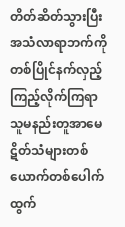တိတ်ဆိတ်သွားပြီး အသံလာရာဘက်ကိုတစ်ပြိုင်နက်လှည့်ကြည့်လိုက်ကြရာ သူမနည်းတူအာမေဋိတ်သံများတစ်ယောက်တစ်ပေါက်ထွက်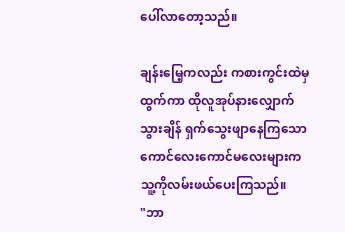ပေါ်လာတော့သည်။

ချန်းမြေ့ကလည်း ကစားကွင်းထဲမှထွက်ကာ ထိုလူအုပ်နားလျှောက်သွားချိန် ရှက်သွေးဖျာနေကြသော ကောင်လေးကောင်မလေးများကသူ့ကိုလမ်းဖယ်ပေးကြသည်။
"ဘာ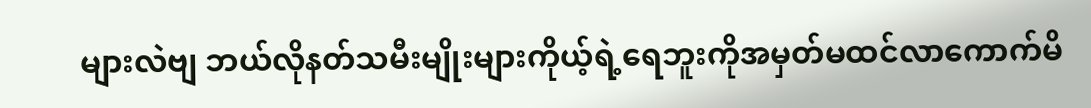များလဲဗျ ဘယ်လိုနတ်သမီးမျိုးများကိုယ့်ရဲ့ရေဘူးကိုအမှတ်မထင်လာကောက်မိ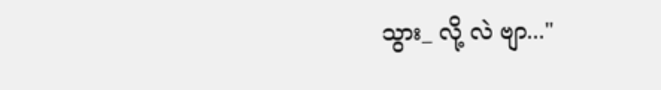သွား_ လို့ လဲ ဗျာ..."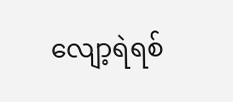လျော့ရဲရစ်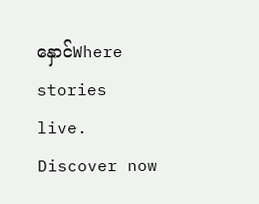နှောင်Where stories live. Discover now